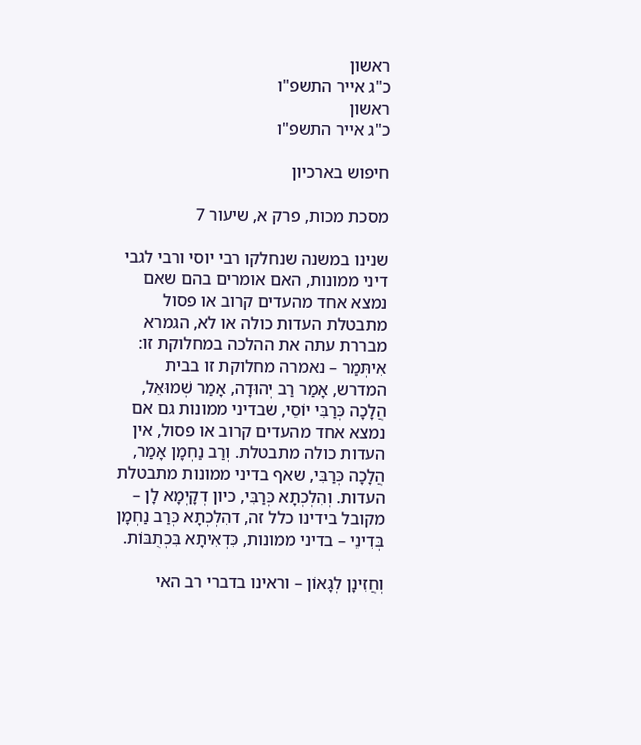ראשון
כ"ג אייר התשפ"ו
ראשון
כ"ג אייר התשפ"ו

חיפוש בארכיון

מסכת מכות, פרק א, שיעור 7

שנינו במשנה שנחלקו רבי יוסי ורבי לגבי דיני ממונות, האם אומרים בהם שאם נמצא אחד מהעדים קרוב או פסול מתבטלת העדות כולה או לא, הגמרא מבררת עתה את ההלכה במחלוקת זו: אִיתְּמַר – נאמרה מחלוקת זו בבית המדרש, אָמַר רַב יְהוּדָה, אָמַר שְׁמוּאֵל, הֲלָכָה כְּרַבִּי יוֹסֵי, שבדיני ממונות גם אם נמצא אחד מהעדים קרוב או פסול, אין העדות כולה מתבטלת. וְרַב נַחְמָן אָמַר, הֲלָכָה כְּרַבִּי, שאף בדיני ממונות מתבטלת העדות. וְהִלְכְתָא כְּרַבִּי, כיון דְקָיְמָא לָן – מקובל בידינו כלל זה, דהִלְכְתָא כְּרַב נַחְמָן בְּדִינֵי – בדיני ממונות, כִּדְאִיתָא בִּכְתֻבּוֹת.

וְחֲזִינָן לְגָאוֹן – וראינו בדברי רב האי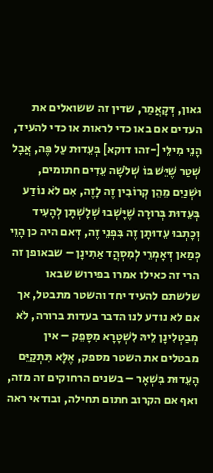גאון, דְּקָאֲמַר, שדין זה ששואלים את העדים אם באו כדי לראות או כדי להעיד, הָנֵי מִילֵּי [-זהו דוקא] בְּעֵדוּת עַל פֶּה, אֲבָל שְׁטַר שֶׁיֵּשׁ בּוֹ שְׁלֹשָׁה עֵדִים חתומים, וּשְׁנַיִם מֵהֵן קְרוֹבִין זֶה לָזֶה, אִם לֹא נוֹדַע בְּעֵדוּת בְּרוּרָה שֶׁיָּשְׁבוּ שְׁלָשְׁתָּן לְהָעִיד וְכָתְבוּ עֵדוּתָן זֶה בִּפְנֵי זֶה, דְּאם היה כן הָוֵי כְּמַאן דְּאָמְרֵי לְמִסְהֲד אַתִינָן – שבאופן זה הרי זה כאילו אמרו בפירוש שבאו שלשתם להעיד יחד והשטר מתבטל, אך אם לא נודע לנו הדבר בעדות ברורה, לֹא מְבַטְלִינָן לֵיהּ לִשְׁטָרָא מִסָּפֵק – אין מבטלים את השטר מספק, אֶלָּא תִּתְקַיֵּם הָעֵדוּת בִּשְׁאָר – בשנים הרחוקים זה מזה, ואף אם הקרוב חתום תחילה, ובודאי ראה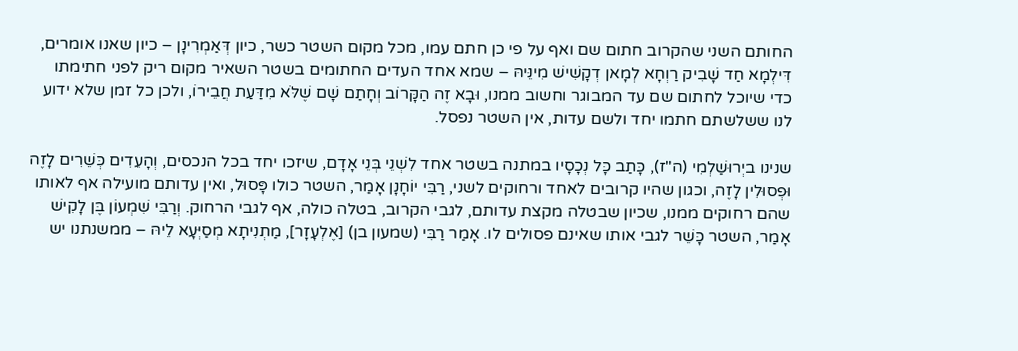החותם השני שהקרוב חתום שם ואף על פי כן חתם עמו, מכל מקום השטר כשר, כיון דְּאַמְרִינָן – כיון שאנו אומרים, דִּילְמָא חַד שָׁבִיק רַוְחָא לְמָאן דְקָשִׁישׁ מִינֵּיהּ – שמא אחד העדים החתומים בשטר השאיר מקום ריק לפני חתימתו כדי שיוכל לחתום שם עד המבוגר וחשוב ממנו, וּבָא זֶה הַקָּרוֹב וְחָתַם שָׁם שֶׁלֹּא מִדַּעַת חֲבֵירוֹ, ולכן כל זמן שלא ידוע לנו ששלשתם חתמו יחד ולשם עדות, אין השטר נפסל.

שנינו ביְרוּשַׁלְמִי (ה"ז), כָּתַב כָּל נְכָסָיו במתנה בשטר אחד לִשְׁנֵי בְּנֵי אָדָם, שיזכו יחד בכל הנכסים, וְהָעֵדִים כְּשֵׁרִים לָזֶה וּפְסוּלִין לָזֶה, וכגון שהיו קרובים לאחד ורחוקים לשני, רַבִּי יוֹחָנָן אָמַר, השטר כולו פָּסוּל, ואין עדותם מועילה אף לאותו שהם רחוקים ממנו, שכיון שבטלה מקצת עדותם, לגבי הקרוב, בטלה כולה, אף לגבי הרחוק. וְרַבִּי שִׁמְעוֹן בֶּן לָקִישׁ אָמַר, השטר כָּשֵׁר לגבי אותו שאינם פסולים לו. אָמַר רַבִּי (שמעון בן) [אֶלְעָזָר], מַתְנִיתָא מְסַיְּעָא לֵיהּ – ממשנתנו יש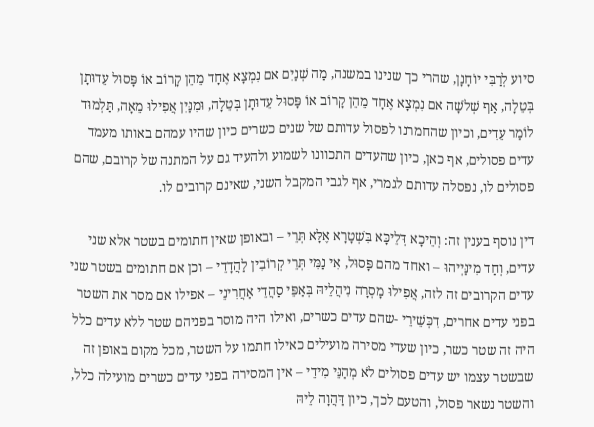סיוע לְרַבִּי יוֹחָנָן, שהרי כך שנינו במשנה, מַה שְׁנַיִם אם נִמְצָא אֶחָד מֵהֵן קָרוֹב אוֹ פָּסוּל עֵדוּתָן בְּטֵלָה, אַף שְׁלֹשָׁה אם נִמְצָא אֶחָד מֵהֵן קָרוֹב אוֹ פָּסוּל עֵדוּתָן בְּטֵלָה, וּמִנַּיִן אֲפִילוּ מֵאָה, תַּלְמוּד לוֹמַר עֵדִים, וכיון שהחמרנו לפסול עדותם של שנים כשרים כיון שהיו עמהם באותו מעמד עדים פסולים, אף כאן, כיון שהעדים התכוונו לשמוע ולהעיד גם על המתנה של קרובם, שהם פסולים לו, נפסלה עדותם לגמרי, אף לגבי המקבל השני, שאינם קרובים לו.

דין נוסף בענין זה: וְהֵיכָא דְּלֵיכָּא בִּשְׁטָרָא אֶלָּא תְּרֵי – ובאופן שאין חתומים בשטר אלא שני עדים, וְחַד מִינַּיְיהוּ – ואחד מהם פָּסוּל, אִי נַמִּי תְּרֵי קְרוֹבִין לַהֲדָדֵי – וכן אם חתומים בשטר שני עדים הקרובים זה לזה, אֲפִילוּ מָסְרָה נִיהֲלֵיהּ בְּאַפֵּי סַהֲדֵי אַחֲרִינֵי – אפילו אם מסר את השטר בפני עדים אחרים, דִכְּשֵׁירֵי -שהם עדים כשרים, ואילו היה מוסר בפניהם שטר ללא עדים כלל היה זה שטר כשר, כיון שעדי מסירה מועילים כאילו חתמו על השטר, מכל מקום באופן זה שבשטר עצמו יש עדים פסולים לֹא מְהַנֵּי מִידֵי – אין המסירה בפני עדים כשרים מועילה כלל, והשטר נשאר פסול, והטעם לכך, כיון דַּהֲוָה לֵיהּ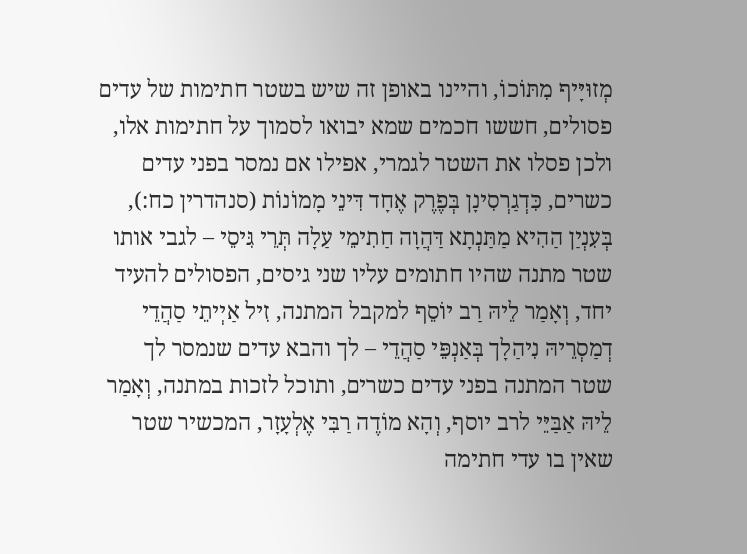מְזוּיָּיף מִתּוֹכוֹ, והיינו באופן זה שיש בשטר חתימות של עדים פסולים, חששו חכמים שמא יבואו לסמוך על חתימות אלו, ולכן פסלו את השטר לגמרי, אפילו אם נמסר בפני עדים כשרים, כִּדְגַרְסִינָן בְּפֶרֶק אֶחָד דִּינֵי מָמוֹנוֹת (סנהדרין כח:), בְּעִנְיַן הַהִיא מַתַּנְתָא דַּהֲוָה חַתִימֵי עַלָה תְּרֵי גִּיסֵי – לגבי אותו שטר מתנה שהיו חתומים עליו שני גיסים, הפסולים להעיד יחד, וְאָמַר לֵיהּ רַב יוֹסֵף למקבל המתנה, זִיל אַיְיתֵי סַהֲדֵי דְמַסְרֵיהּ נִיהַלָך בְּאַנְפֵּי סַהֲדֵי – לך והבא עדים שנמסר לך שטר המתנה בפני עדים כשרים, ותוכל לזכות במתנה, וְאָמַר לֵיהּ אַבַּיֵּי לרב יוסף, וְהָא מוֹדֶה רַבִּי אֶלְעָזָר, המכשיר שטר שאין בו עדי חתימה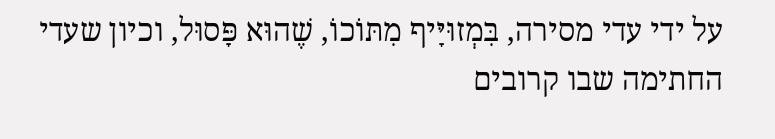על ידי עדי מסירה, בִּמְזוּיָּיף מִתּוֹכוֹ, שֶׁהוּא פָּסוּל, וכיון שעדי החתימה שבו קרובים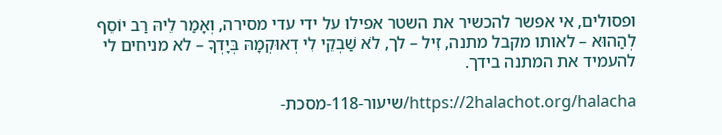ופסולים, אי אפשר להכשיר את השטר אפילו על ידי עדי מסירה, וְאָמַר לֵיהּ רַב יוֹסֵף לְהַהוּא – לאותו מקבל מתנה, זִיל – לך, לֹא שַׁבְקֵי לִי דְאוּקְמָהּ בְּיָדְךָ – לא מניחים לי להעמיד את המתנה בידך.

https://2halachot.org/halacha/שיעור-118-מסכת-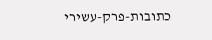כתובות-פרק-עשירי